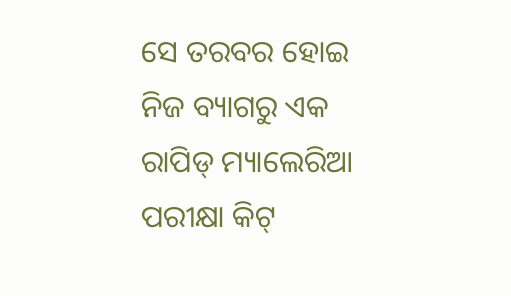ସେ ତରବର ହୋଇ ନିଜ ବ୍ୟାଗରୁ ଏକ ରାପିଡ୍ ମ୍ୟାଲେରିଆ ପରୀକ୍ଷା କିଟ୍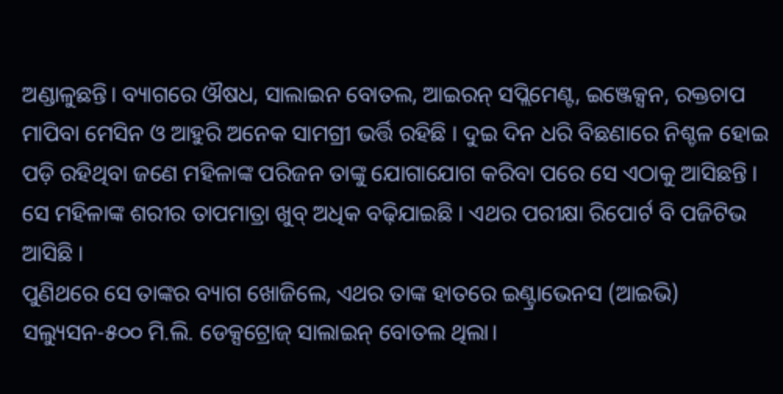ଅଣ୍ଡାଳୁଛନ୍ତି। ବ୍ୟାଗରେ ଔଷଧ, ସାଲାଇନ ବୋତଲ, ଆଇରନ୍ ସପ୍ଲିମେଣ୍ଟ, ଇଞ୍ଜେକ୍ସନ, ରକ୍ତଚାପ ମାପିବା ମେସିନ ଓ ଆହୁରି ଅନେକ ସାମଗ୍ରୀ ଭର୍ତ୍ତି ରହିଛି । ଦୁଇ ଦିନ ଧରି ବିଛଣାରେ ନିଶ୍ଚଳ ହୋଇ ପଡ଼ି ରହିଥିବା ଜଣେ ମହିଳାଙ୍କ ପରିଜନ ତାଙ୍କୁ ଯୋଗାଯୋଗ କରିବା ପରେ ସେ ଏଠାକୁ ଆସିଛନ୍ତି । ସେ ମହିଳାଙ୍କ ଶରୀର ତାପମାତ୍ରା ଖୁବ୍ ଅଧିକ ବଢ଼ିଯାଇଛି । ଏଥର ପରୀକ୍ଷା ରିପୋର୍ଟ ବି ପଜିଟିଭ ଆସିଛି ।
ପୁଣିଥରେ ସେ ତାଙ୍କର ବ୍ୟାଗ ଖୋଜିଲେ, ଏଥର ତାଙ୍କ ହାତରେ ଇଣ୍ଟ୍ରାଭେନସ (ଆଇଭି) ସଲ୍ୟୁସନ-୫୦୦ ମି.ଲି. ଡେକ୍ସଟ୍ରୋଜ୍ ସାଲାଇନ୍ ବୋତଲ ଥିଲା।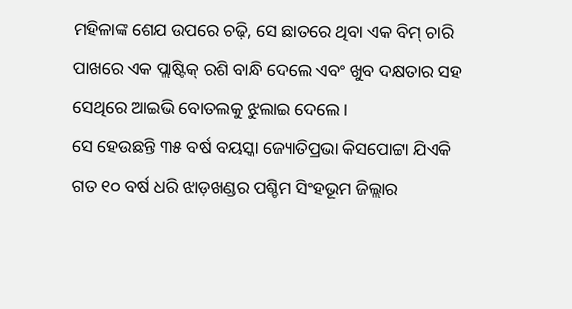ମହିଳାଙ୍କ ଶେଯ ଉପରେ ଚଢ଼ି, ସେ ଛାତରେ ଥିବା ଏକ ବିମ୍ ଚାରି ପାଖରେ ଏକ ପ୍ଲାଷ୍ଟିକ୍ ରଶି ବାନ୍ଧି ଦେଲେ ଏବଂ ଖୁବ ଦକ୍ଷତାର ସହ ସେଥିରେ ଆଇଭି ବୋତଲକୁ ଝୁଲାଇ ଦେଲେ।
ସେ ହେଉଛନ୍ତି ୩୫ ବର୍ଷ ବୟସ୍କା ଜ୍ୟୋତିପ୍ରଭା କିସପୋଟ୍ଟା ଯିଏକି ଗତ ୧୦ ବର୍ଷ ଧରି ଝାଡ଼ଖଣ୍ଡର ପଶ୍ଚିମ ସିଂହଭୂମ ଜିଲ୍ଲାର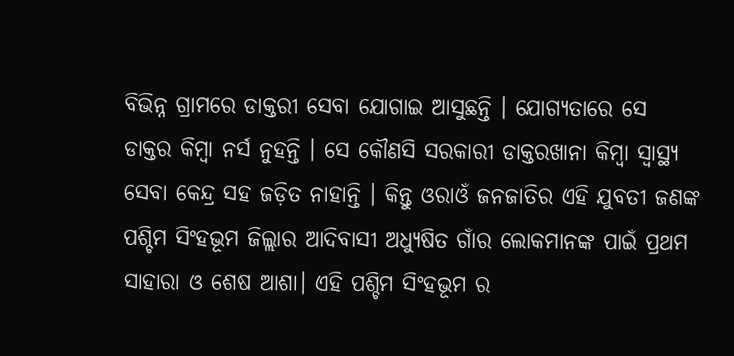ବିଭିନ୍ନ ଗ୍ରାମରେ ଡାକ୍ତରୀ ସେବା ଯୋଗାଇ ଆସୁଛନ୍ତି । ଯୋଗ୍ୟତାରେ ସେ ଡାକ୍ତର କିମ୍ବା ନର୍ସ ନୁହନ୍ତି । ସେ କୌଣସି ସରକାରୀ ଡାକ୍ତରଖାନା କିମ୍ବା ସ୍ଵାସ୍ଥ୍ୟ ସେବା କେନ୍ଦ୍ର ସହ ଜଡ଼ିତ ନାହାନ୍ତି । କିନ୍ତୁ ଓରାଓଁ ଜନଜାତିର ଏହି ଯୁବତୀ ଜଣଙ୍କ ପଶ୍ଚିମ ସିଂହଭୂମ ଜିଲ୍ଲାର ଆଦିବାସୀ ଅଧ୍ୟୁଷିତ ଗାଁର ଲୋକମାନଙ୍କ ପାଇଁ ପ୍ରଥମ ସାହାରା ଓ ଶେଷ ଆଶା। ଏହି ପଶ୍ଚିମ ସିଂହଭୂମ ର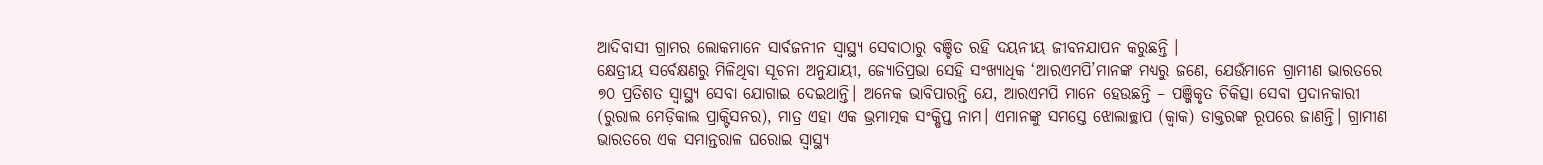ଆଦିବାସୀ ଗ୍ରାମର ଲୋକମାନେ ସାର୍ବଜନୀନ ସ୍ଵାସ୍ଥ୍ୟ ସେବାଠାରୁ ବଞ୍ଚିତ ରହି ଦୟନୀୟ ଜୀବନଯାପନ କରୁଛନ୍ତି ।
କ୍ଷେତ୍ରୀୟ ସର୍ବେକ୍ଷଣରୁ ମିଳିଥିବା ସୂଚନା ଅନୁଯାୟୀ, ଜ୍ୟୋତିପ୍ରଭା ସେହି ସଂଖ୍ୟାଧିକ ‘ଆରଏମପି’ମାନଙ୍କ ମଧ୍ୟରୁ ଜଣେ, ଯେଉଁମାନେ ଗ୍ରାମୀଣ ଭାରତରେ ୭୦ ପ୍ରତିଶତ ସ୍ଵାସ୍ଥ୍ୟ ସେବା ଯୋଗାଇ ଦେଇଥାନ୍ତି। ଅନେକ ଭାବିପାରନ୍ତି ଯେ, ଆରଏମପି ମାନେ ହେଉଛନ୍ତି – ପଞ୍ଜିକୃତ ଚିକିତ୍ସା ସେବା ପ୍ରଦାନକାରୀ (ରୁରାଲ ମେଡ଼ିକାଲ ପ୍ରାକ୍ଟିସନର), ମାତ୍ର ଏହା ଏକ ଭ୍ରମାତ୍ମକ ସଂକ୍ଷିପ୍ତ ନାମ। ଏମାନଙ୍କୁ ସମସ୍ତେ ଝୋଲାଚ୍ଛାପ (କ୍ଵାକ) ଡାକ୍ତରଙ୍କ ରୂପରେ ଜାଣନ୍ତି। ଗ୍ରାମୀଣ ଭାରତରେ ଏକ ସମାନ୍ତରାଳ ଘରୋଇ ସ୍ଵାସ୍ଥ୍ୟ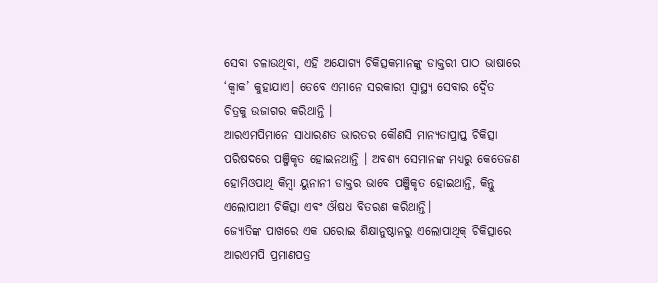ସେବା ଚଳାଉଥିବା, ଏହି ଅଯୋଗ୍ୟ ଚିକିତ୍ସକମାନଙ୍କୁ ଡାକ୍ତରୀ ପାଠ ଭାଷାରେ ‘କ୍ଵାକ’ କୁହାଯାଏ। ତେବେ ଏମାନେ ସରକାରୀ ସ୍ଵାସ୍ଥ୍ୟ ସେବାର ଦ୍ଵୈତ ଚିତ୍ରକୁ ଉଜାଗର କରିଥାନ୍ତି ।
ଆରଏମପିମାନେ ସାଧାରଣତ ଭାରତର କୌଣସି ମାନ୍ୟତାପ୍ରାପ୍ତ ଚିକିତ୍ସା ପରିଷଦରେ ପଞ୍ଜିକୃତ ହୋଇନଥାନ୍ତି । ଅବଶ୍ୟ ସେମାନଙ୍କ ମଧ୍ୟରୁ କେତେଜଣ ହୋମିଓପାଥି କିମ୍ବା ୟୁନାନୀ ଡାକ୍ତର ଭାବେ ପଞ୍ଜିକୃତ ହୋଇଥାନ୍ତି, କିନ୍ତୁ ଏଲୋପାଥୀ ଚିକିତ୍ସା ଏବଂ ଔଷଧ ବିତରଣ କରିଥାନ୍ତି।
ଜ୍ୟୋତିଙ୍କ ପାଖରେ ଏକ ଘରୋଇ ଶିକ୍ଷାନୁଷ୍ଠାନରୁ ଏଲୋପାଥିକ୍ ଚିକିତ୍ସାରେ ଆରଏମପି ପ୍ରମାଣପତ୍ର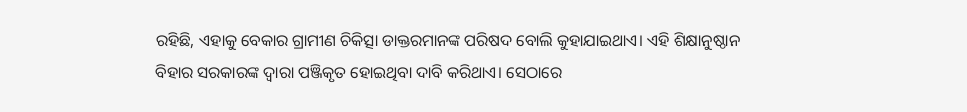ରହିଛି, ଏହାକୁ ବେକାର ଗ୍ରାମୀଣ ଚିକିତ୍ସା ଡାକ୍ତରମାନଙ୍କ ପରିଷଦ ବୋଲି କୁହାଯାଇଥାଏ। ଏହି ଶିକ୍ଷାନୁଷ୍ଠାନ ବିହାର ସରକାରଙ୍କ ଦ୍ଵାରା ପଞ୍ଜିକୃତ ହୋଇଥିବା ଦାବି କରିଥାଏ। ସେଠାରେ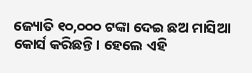ଜ୍ୟୋତି ୧୦,୦୦୦ ଟଙ୍କା ଦେଇ ଛଅ ମାସିଆ କୋର୍ସ କରିଛନ୍ତି। ହେଲେ ଏହି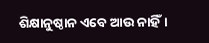ଶିକ୍ଷାନୁଷ୍ଠାନ ଏବେ ଆଉ ନାହିଁ।